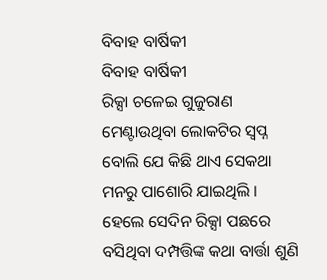ବିବାହ ବାର୍ଷିକୀ
ବିବାହ ବାର୍ଷିକୀ
ରିକ୍ସା ଚଳେଇ ଗୁଜୁରାଣ ମେଣ୍ଟାଉଥିବା ଲୋକଟିର ସ୍ୱପ୍ନ ବୋଲି ଯେ କିଛି ଥାଏ ସେକଥା ମନରୁ ପାଶୋରି ଯାଇଥିଲି । ହେଲେ ସେଦିନ ରିକ୍ସା ପଛରେ ବସିଥିବା ଦମ୍ପତ୍ତିଙ୍କ କଥା ବାର୍ତ୍ତା ଶୁଣି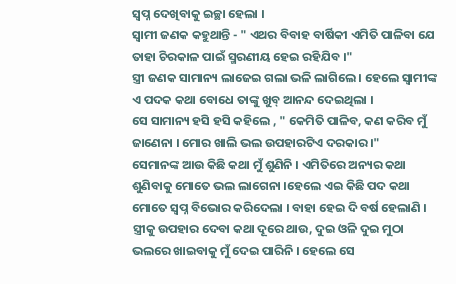ସ୍ୱପ୍ନ ଦେଖିବାକୁ ଇଚ୍ଛା ହେଲା ।
ସ୍ୱାମୀ ଜଣକ କହୁଥାନ୍ତି - " ଏଥର ବିବାହ ବାର୍ଷିକୀ ଏମିତି ପାଳିବା ଯେ ତାହା ଚିରକାଳ ପାଇଁ ସ୍ମରଣୀୟ ହେଇ ରହିଯିବ ।"
ସ୍ତ୍ରୀ ଜଣକ ସାମାନ୍ୟ ଲାଜେଇ ଗଲା ଭଳି ଲାଗିଲେ । ହେଲେ ସ୍ଵାମୀଙ୍କ ଏ ପଦକ କଥା ବୋଧେ ତାଙ୍କୁ ଖୁବ୍ ଆନନ୍ଦ ଦେଇଥିଲା ।
ସେ ସାମାନ୍ୟ ହସି ହସି କହିଲେ , " କେମିତି ପାଳିବ, କଣ କରିବ ମୁଁ ଜାଣେନା । ମୋର ଖାଲି ଭଲ ଉପହାରଟିଏ ଦରକାର ।"
ସେମାନଙ୍କ ଆଉ କିଛି କଥା ମୁଁ ଶୁଣିନି । ଏମିତିରେ ଅନ୍ୟର କଥା ଶୁଣିବାକୁ ମୋତେ ଭଲ ଲାଗେନା ।ହେଲେ ଏଇ କିଛି ପଦ କଥା ମୋତେ ସ୍ୱପ୍ନ ବିଭୋର କରିଦେଲା । ବାହା ହେଇ ଦି ବର୍ଷ ହେଲାଣି । ସ୍ତ୍ରୀକୁ ଉପହାର ଦେବା କଥା ଦୂରେ ଥାଉ, ଦୁଇ ଓଳି ଦୁଇ ମୁଠା ଭଲରେ ଖାଇବାକୁ ମୁଁ ଦେଇ ପାରିନି । ହେଲେ ସେ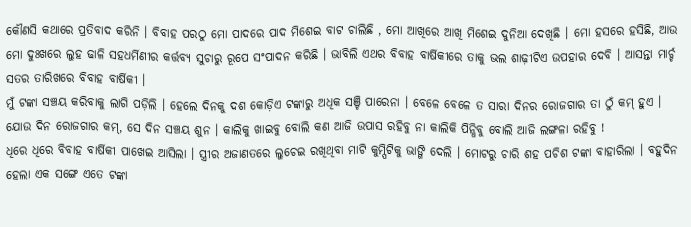କୌଣସି କଥାରେ ପ୍ରତିବାଦ କରିନି । ବିବାହ ପରଠୁ ମୋ ପାଦରେ ପାଦ ମିଶେଇ ବାଟ ଚାଲିଛି , ମୋ ଆଖିରେ ଆଖି ମିଶେଇ ଦୁନିଆ ଦେଖିଛି । ମୋ ହସରେ ହସିଛି, ଆଉ ମୋ ଦୁଃଖରେ ଲୁହ ଢାଳି ସହଧର୍ମିଣୀର କର୍ତ୍ତବ୍ୟ ସୁଚାରୁ ରୂପେ ସଂପାଦନ କରିଛି । ଭାବିଲି ଏଥର ବିବାହ ବାର୍ଷିକୀରେ ତାକୁ ଭଲ ଶାଢ଼ୀଟିଏ ଉପହାର ଦେବି । ଆସନ୍ତା ମାର୍ଚ୍ଚ ସତର ତାରିଖରେ ବିବାହ ବାର୍ଷିକୀ ।
ମୁଁ ଟଙ୍କା ସଞ୍ଚୟ କରିବାକୁ ଲାଗି ପଡ଼ିଲି । ହେଲେ ଦିନକୁ ଦଶ କୋଡ଼ିଏ ଟଙ୍କାରୁ ଅଧିକ ସଞ୍ଚି ପାରେନା । ବେଳେ ବେଳେ ତ ସାରା ଦିନର ରୋଜଗାର ତା ଠୁଁ କମ୍ ହୁଏ । ଯୋଉ ଦିନ ରୋଜଗାର କମ୍, ସେ ଦିନ ସଞ୍ଚୟ ଶୁନ । କାଲିକୁ ଖାଇବୁ ବୋଲି କଣ ଆଜି ଉପାସ ରହିବୁ ନା କାଲିକି ପିନ୍ଧିବୁ ବୋଲି ଆଜି ଲଙ୍ଗଳା ରହିବୁ !
ଧିରେ ଧିରେ ବିବାହ ବାର୍ଷିକୀ ପାଖେଇ ଆସିଲା । ସ୍ତ୍ରୀର ଅଜାଣତରେ ଲୁଚେଇ ରଖିଥିବା ମାଟି କୁମ୍ପିଟିକୁ ଭାଙ୍ଗି ଦେଲି । ମୋଟରୁ ଚାରି ଶହ ପଚିଶ ଟଙ୍କା ବାହାରିଲା । ବହୁଦିନ ହେଲା ଏକ ସଙ୍ଗେ ଏତେ ଟଙ୍କା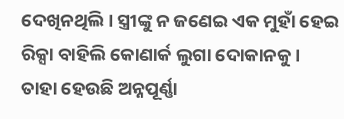ଦେଖିନଥିଲି । ସ୍ତ୍ରୀଙ୍କୁ ନ ଜଣେଇ ଏକ ମୁହାଁ ହେଇ ରିକ୍ସା ବାହିଲି କୋଣାର୍କ ଲୁଗା ଦୋକାନକୁ ।
ତାହା ହେଉଛି ଅନ୍ନପୂର୍ଣ୍ଣା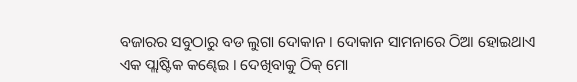ବଜାରର ସବୁଠାରୁ ବଡ ଲୁଗା ଦୋକାନ । ଦୋକାନ ସାମନାରେ ଠିଆ ହୋଇଥାଏ ଏକ ପ୍ଲାଷ୍ଟିକ କଣ୍ଢେଇ । ଦେଖିବାକୁ ଠିକ୍ ମୋ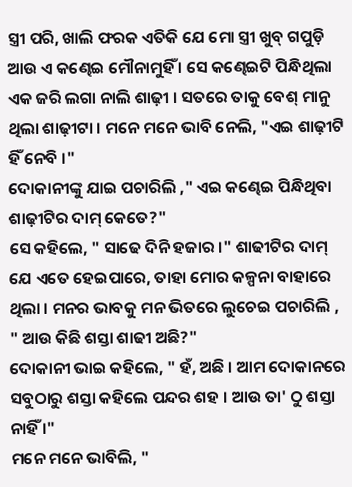ସ୍ତ୍ରୀ ପରି, ଖାଲି ଫରକ ଏତିକି ଯେ ମୋ ସ୍ତ୍ରୀ ଖୁବ୍ ଗପୁଡ଼ି ଆଉ ଏ କଣ୍ଢେଇ ମୌନାମୁହିଁ । ସେ କଣ୍ଢେଇଟି ପିନ୍ଧିଥିଲା ଏକ ଜରି ଲଗା ନାଲି ଶାଢ଼ୀ । ସତରେ ତାକୁ ବେଶ୍ ମାନୁ ଥିଲା ଶାଢ଼ୀଟା । ମନେ ମନେ ଭାବି ନେଲି, "ଏଇ ଶାଢ଼ୀଟି ହିଁ ନେବି ।"
ଦୋକାନୀଙ୍କୁ ଯାଇ ପଚାରିଲି ," ଏଇ କଣ୍ଢେଇ ପିନ୍ଧିଥିବା ଶାଢ଼ୀଟିର ଦାମ୍ କେତେ?"
ସେ କହିଲେ, " ସାଢେ ଦିନି ହଜାର ।" ଶାଢୀଟିର ଦାମ୍ ଯେ ଏତେ ହେଇପାରେ, ତାହା ମୋର କଳ୍ପନା ବାହାରେ ଥିଲା । ମନର ଭାବକୁ ମନ ଭିତରେ ଲୁଚେଇ ପଚାରିଲି , " ଆଉ କିଛି ଶସ୍ତା ଶାଢୀ ଅଛି?"
ଦୋକାନୀ ଭାଇ କହିଲେ, " ହଁ, ଅଛି । ଆମ ଦୋକାନରେ ସବୁଠାରୁ ଶସ୍ତା କହିଲେ ପନ୍ଦର ଶହ । ଆଉ ତା' ଠୁ ଶସ୍ତା ନାହିଁ ।"
ମନେ ମନେ ଭାବିଲି, "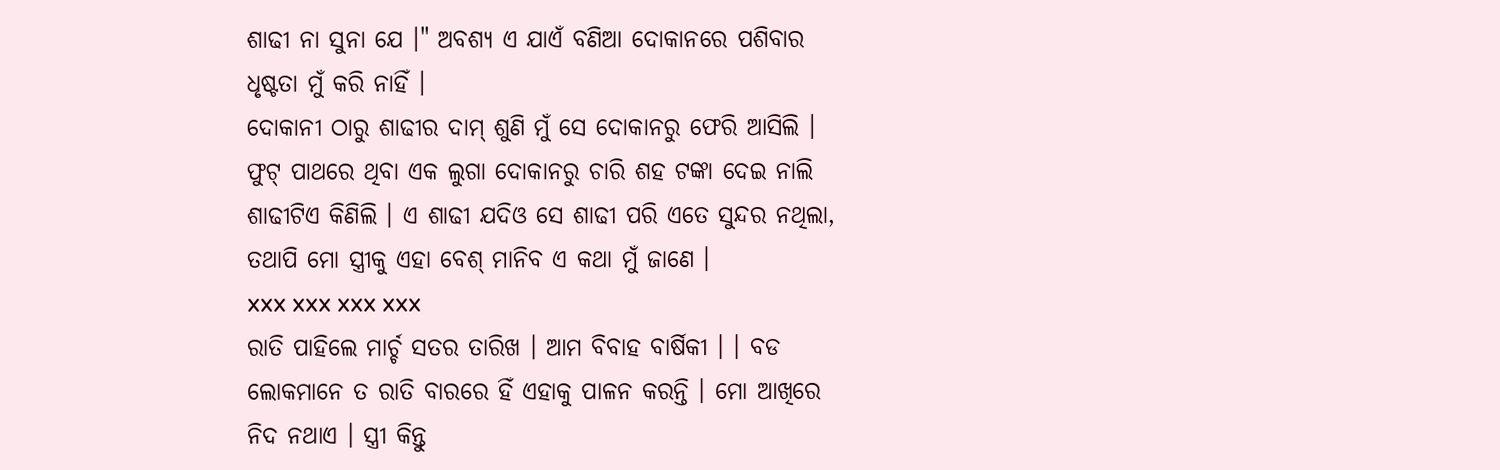ଶାଢୀ ନା ସୁନା ଯେ ।" ଅବଶ୍ୟ ଏ ଯାଏଁ ବଣିଆ ଦୋକାନରେ ପଶିବାର ଧୃଷ୍ଟତା ମୁଁ କରି ନାହିଁ ।
ଦୋକାନୀ ଠାରୁ ଶାଢୀର ଦାମ୍ ଶୁଣି ମୁଁ ସେ ଦୋକାନରୁ ଫେରି ଆସିଲି । ଫୁଟ୍ ପାଥରେ ଥିବା ଏକ ଲୁଗା ଦୋକାନରୁ ଚାରି ଶହ ଟଙ୍କା ଦେଇ ନାଲି ଶାଢୀଟିଏ କିଣିଲି । ଏ ଶାଢୀ ଯଦିଓ ସେ ଶାଢୀ ପରି ଏତେ ସୁନ୍ଦର ନଥିଲା, ତଥାପି ମୋ ସ୍ତ୍ରୀକୁ ଏହା ବେଶ୍ ମାନିବ ଏ କଥା ମୁଁ ଜାଣେ ।
xxx xxx xxx xxx
ରାତି ପାହିଲେ ମାର୍ଚ୍ଚ ସତର ତାରିଖ । ଆମ ବିବାହ ବାର୍ଷିକୀ । । ବଡ ଲୋକମାନେ ତ ରାତି ବାରରେ ହିଁ ଏହାକୁ ପାଳନ କରନ୍ତି । ମୋ ଆଖିରେ ନିଦ ନଥାଏ । ସ୍ତ୍ରୀ କିନ୍ତୁ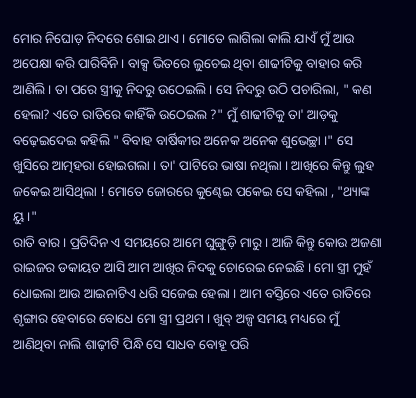ମୋର ନିଘୋଡ଼ ନିଦରେ ଶୋଇ ଥାଏ । ମୋତେ ଲାଗିଲା କାଲି ଯାଏଁ ମୁଁ ଆଉ ଅପେକ୍ଷା କରି ପାରିବିନି । ବାକ୍ସ ଭିତରେ ଲୁଚେଇ ଥିବା ଶାଢୀଟିକୁ ବାହାର କରି ଆଣିଲି । ତା ପରେ ସ୍ତ୍ରୀକୁ ନିଦରୁ ଉଠେଇଲି । ସେ ନିଦରୁ ଉଠି ପଚାରିଲା, " କଣ ହେଲା? ଏତେ ରାତିରେ କାହିଁକି ଉଠେଇଲ ?" ମୁଁ ଶାଢୀଟିକୁ ତା' ଆଡ଼କୁ ବଢ଼େଇଦେଇ କହିଲି " ବିବାହ ବାର୍ଷିକୀର ଅନେକ ଅନେକ ଶୁଭେଚ୍ଛା ।" ସେ ଖୁସିରେ ଆତ୍ମହରା ହୋଇଗଲା । ତା' ପାଟିରେ ଭାଷା ନଥିଲା । ଆଖିରେ କିନ୍ତୁ ଲୁହ ଜକେଇ ଆସିଥିଲା ! ମୋତେ ଜୋରରେ କୁଣ୍ଢେଇ ପକେଇ ସେ କହିଲା , "ଥ୍ୟାଙ୍କ ୟୁ ।"
ରାତି ବାର । ପ୍ରତିଦିନ ଏ ସମୟରେ ଆମେ ଘୁଙ୍ଗୁଡ଼ି ମାରୁ । ଆଜି କିନ୍ତୁ କୋଉ ଅଜଣା ରାଇଜର ଡକାୟତ ଆସି ଆମ ଆଖିର ନିଦକୁ ଚୋରେଇ ନେଇଛି । ମୋ ସ୍ତ୍ରୀ ମୁହଁ ଧୋଇଲା ଆଉ ଆଇନାଟିଏ ଧରି ସଜେଇ ହେଲା । ଆମ ବସ୍ତିରେ ଏତେ ରାତିରେ ଶୃଙ୍ଗାର ହେବାରେ ବୋଧେ ମୋ ସ୍ତ୍ରୀ ପ୍ରଥମ । ଖୁବ୍ ଅଳ୍ପ ସମୟ ମଧ୍ୟରେ ମୁଁ ଆଣିଥିବା ନାଲି ଶାଢ଼ୀଟି ପିନ୍ଧି ସେ ସାଧବ ବୋହୂ ପରି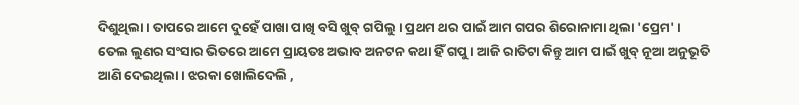ଦିଶୁଥିଲା । ତାପରେ ଆମେ ଦୁହେଁ ପାଖା ପାଖି ବସି ଖୁବ୍ ଗପିଲୁ । ପ୍ରଥମ ଥର ପାଇଁ ଆମ ଗପର ଶିରୋନାମା ଥିଲା 'ପ୍ରେମ' । ତେଲ ଲୁଣର ସଂସାର ଭିତରେ ଆମେ ପ୍ରାୟତଃ ଅଭାବ ଅନଟନ କଥା ହିଁ ଗପୁ । ଆଜି ରାତିଟା କିନ୍ତୁ ଆମ ପାଇଁ ଖୁବ୍ ନୂଆ ଅନୁଭୂତି ଆଣି ଦେଇଥିଲା । ଝରକା ଖୋଲିଦେଲି ,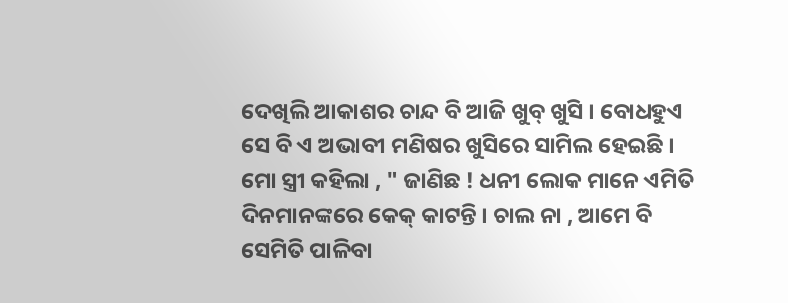ଦେଖିଲି ଆକାଶର ଚାନ୍ଦ ବି ଆଜି ଖୁବ୍ ଖୁସି । ବୋଧହୁଏ ସେ ବି ଏ ଅଭାବୀ ମଣିଷର ଖୁସିରେ ସାମିଲ ହେଇଛି ।
ମୋ ସ୍ତ୍ରୀ କହିଲା , " ଜାଣିଛ ! ଧନୀ ଲୋକ ମାନେ ଏମିତି ଦିନମାନଙ୍କରେ କେକ୍ କାଟନ୍ତି । ଚାଲ ନା , ଆମେ ବି ସେମିତି ପାଳିବା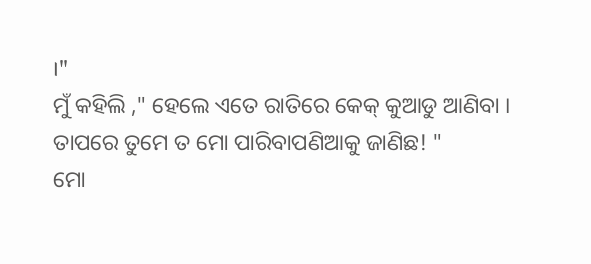।"
ମୁଁ କହିଲି ," ହେଲେ ଏତେ ରାତିରେ କେକ୍ କୁଆଡୁ ଆଣିବା । ତାପରେ ତୁମେ ତ ମୋ ପାରିବାପଣିଆକୁ ଜାଣିଛ! "
ମୋ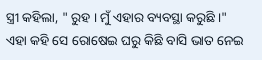ସ୍ତ୍ରୀ କହିଲା, " ରୁହ । ମୁଁ ଏହାର ବ୍ୟବସ୍ଥା କରୁଛି ।"
ଏହା କହି ସେ ରୋଷେଇ ଘରୁ କିଛି ବାସି ଭାତ ନେଇ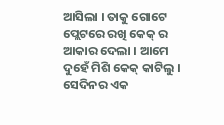ଆସିଲା । ତାକୁ ଗୋଟେ ପ୍ଲେଟରେ ରଖି କେକ୍ ର ଆକାର ଦେଲା । ଆମେ ଦୁହେଁ ମିଶି କେକ୍ କାଟିଲୁ । ସେଦିନର ଏକ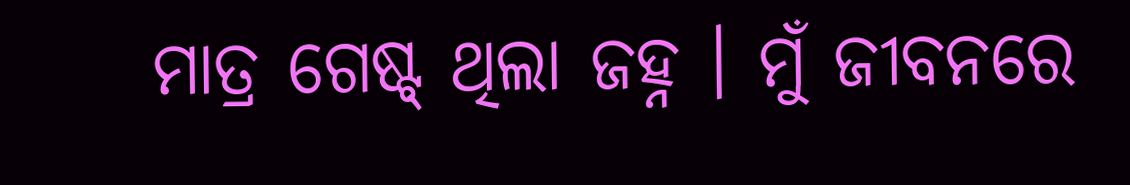ମାତ୍ର ଗେଷ୍ଟ୍ ଥିଲା ଜହ୍ନ । ମୁଁ ଜୀବନରେ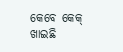କେବେ କେକ୍ ଖାଇଛି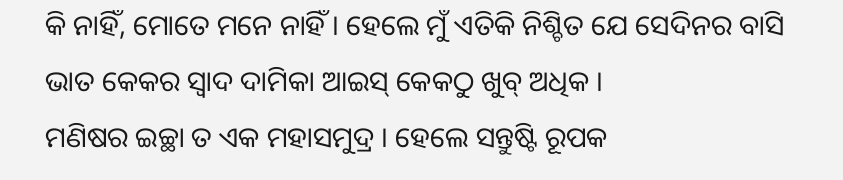କି ନାହିଁ, ମୋତେ ମନେ ନାହିଁ । ହେଲେ ମୁଁ ଏତିକି ନିଶ୍ଚିତ ଯେ ସେଦିନର ବାସି ଭାତ କେକର ସ୍ଵାଦ ଦାମିକା ଆଇସ୍ କେକଠୁ ଖୁବ୍ ଅଧିକ ।
ମଣିଷର ଇଚ୍ଛା ତ ଏକ ମହାସମୁଦ୍ର । ହେଲେ ସନ୍ତୁଷ୍ଟି ରୂପକ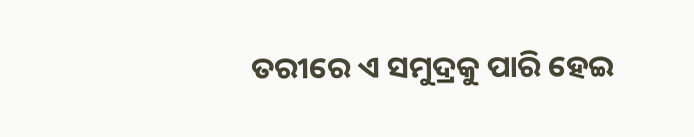ତରୀରେ ଏ ସମୁଦ୍ରକୁ ପାରି ହେଇ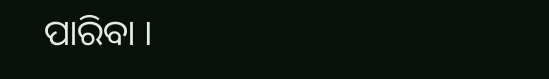ପାରିବା ।